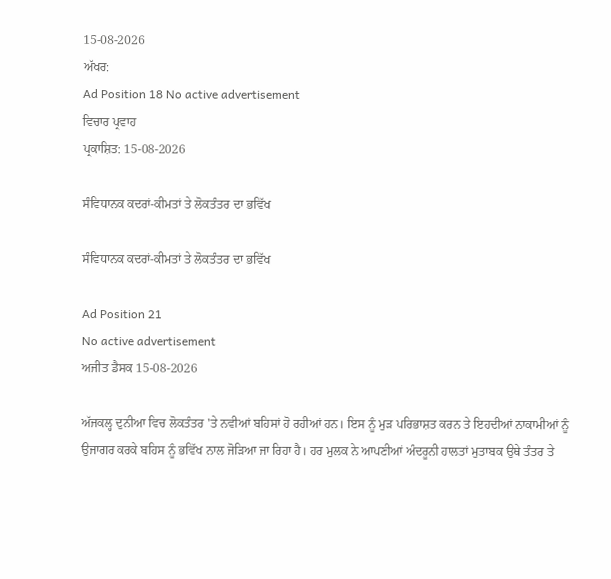15-08-2026
ਅੱਖਰ:
Ad Position 18 No active advertisement
ਵਿਚਾਰ ਪ੍ਰਵਾਹ
ਪ੍ਰਕਾਸ਼ਿਤ: 15-08-2026

ਸੰਵਿਧਾਨਕ ਕਦਰਾਂ-ਕੀਮਤਾਂ ਤੇ ਲੋਕਤੰਤਰ ਦਾ ਭਵਿੱਖ

ਸੰਵਿਧਾਨਕ ਕਦਰਾਂ-ਕੀਮਤਾਂ ਤੇ ਲੋਕਤੰਤਰ ਦਾ ਭਵਿੱਖ

Ad Position 21
No active advertisement
ਅਜੀਤ ਡੈਸਕ 15-08-2026

ਅੱਜਕਲ੍ਹ ਦੁਨੀਆ ਵਿਚ ਲੋਕਤੰਤਰ 'ਤੇ ਨਵੀਆਂ ਬਹਿਸਾਂ ਹੋ ਰਹੀਆਂ ਹਨ। ਇਸ ਨੂੰ ਮੁੜ ਪਰਿਭਾਸ਼ਤ ਕਰਨ ਤੇ ਇਹਦੀਆਂ ਨਾਕਾਮੀਆਂ ਨੂੰ ਉਜਾਗਰ ਕਰਕੇ ਬਹਿਸ ਨੂੰ ਭਵਿੱਖ ਨਾਲ ਜੋੜਿਆ ਜਾ ਰਿਹਾ ਹੈ। ਹਰ ਮੁਲਕ ਨੇ ਆਪਣੀਆਂ ਅੰਦਰੂਨੀ ਹਾਲਤਾਂ ਮੁਤਾਬਕ ਉਥੇ ਤੰਤਰ ਤੇ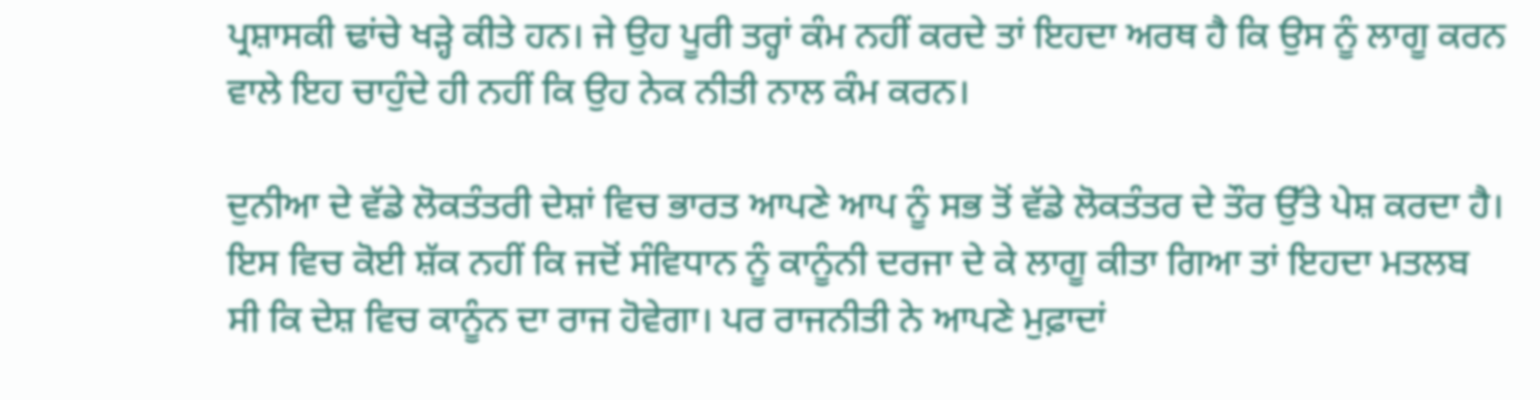ਪ੍ਰਸ਼ਾਸਕੀ ਢਾਂਚੇ ਖੜ੍ਹੇ ਕੀਤੇ ਹਨ। ਜੇ ਉਹ ਪੂਰੀ ਤਰ੍ਹਾਂ ਕੰਮ ਨਹੀਂ ਕਰਦੇ ਤਾਂ ਇਹਦਾ ਅਰਥ ਹੈ ਕਿ ਉਸ ਨੂੰ ਲਾਗੂ ਕਰਨ ਵਾਲੇ ਇਹ ਚਾਹੁੰਦੇ ਹੀ ਨਹੀਂ ਕਿ ਉਹ ਨੇਕ ਨੀਤੀ ਨਾਲ ਕੰਮ ਕਰਨ।

ਦੁਨੀਆ ਦੇ ਵੱਡੇ ਲੋਕਤੰਤਰੀ ਦੇਸ਼ਾਂ ਵਿਚ ਭਾਰਤ ਆਪਣੇ ਆਪ ਨੂੰ ਸਭ ਤੋਂ ਵੱਡੇ ਲੋਕਤੰਤਰ ਦੇ ਤੌਰ ਉੱਤੇ ਪੇਸ਼ ਕਰਦਾ ਹੈ। ਇਸ ਵਿਚ ਕੋਈ ਸ਼ੱਕ ਨਹੀਂ ਕਿ ਜਦੋਂ ਸੰਵਿਧਾਨ ਨੂੰ ਕਾਨੂੰਨੀ ਦਰਜਾ ਦੇ ਕੇ ਲਾਗੂ ਕੀਤਾ ਗਿਆ ਤਾਂ ਇਹਦਾ ਮਤਲਬ ਸੀ ਕਿ ਦੇਸ਼ ਵਿਚ ਕਾਨੂੰਨ ਦਾ ਰਾਜ ਹੋਵੇਗਾ। ਪਰ ਰਾਜਨੀਤੀ ਨੇ ਆਪਣੇ ਮੁਫ਼ਾਦਾਂ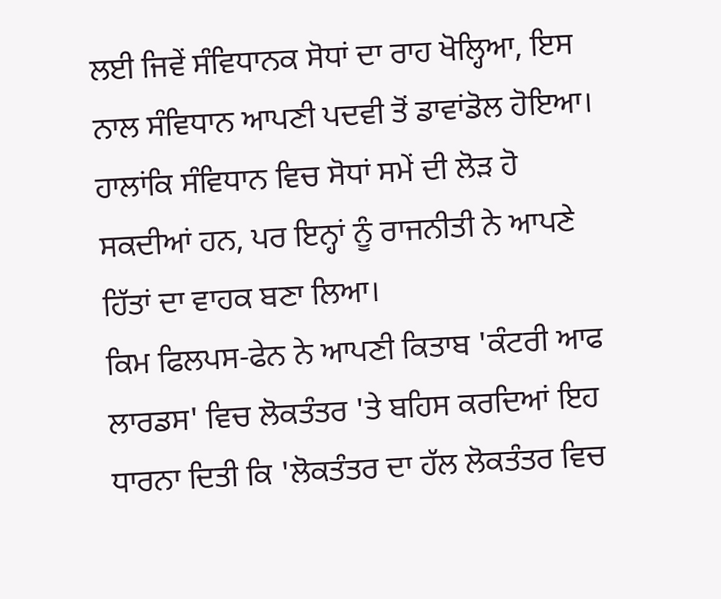ਲਈ ਜਿਵੇਂ ਸੰਵਿਧਾਨਕ ਸੋਧਾਂ ਦਾ ਰਾਹ ਖੋਲ੍ਹਿਆ, ਇਸ ਨਾਲ ਸੰਵਿਧਾਨ ਆਪਣੀ ਪਦਵੀ ਤੋਂ ਡਾਵਾਂਡੋਲ ਹੋਇਆ। ਹਾਲਾਂਕਿ ਸੰਵਿਧਾਨ ਵਿਚ ਸੋਧਾਂ ਸਮੇਂ ਦੀ ਲੋੜ ਹੋ ਸਕਦੀਆਂ ਹਨ, ਪਰ ਇਨ੍ਹਾਂ ਨੂੰ ਰਾਜਨੀਤੀ ਨੇ ਆਪਣੇ ਹਿੱਤਾਂ ਦਾ ਵਾਹਕ ਬਣਾ ਲਿਆ।
ਕਿਮ ਫਿਲਪਸ-ਫੇਨ ਨੇ ਆਪਣੀ ਕਿਤਾਬ 'ਕੰਟਰੀ ਆਫ ਲਾਰਡਸ' ਵਿਚ ਲੋਕਤੰਤਰ 'ਤੇ ਬਹਿਸ ਕਰਦਿਆਂ ਇਹ ਧਾਰਨਾ ਦਿਤੀ ਕਿ 'ਲੋਕਤੰਤਰ ਦਾ ਹੱਲ ਲੋਕਤੰਤਰ ਵਿਚ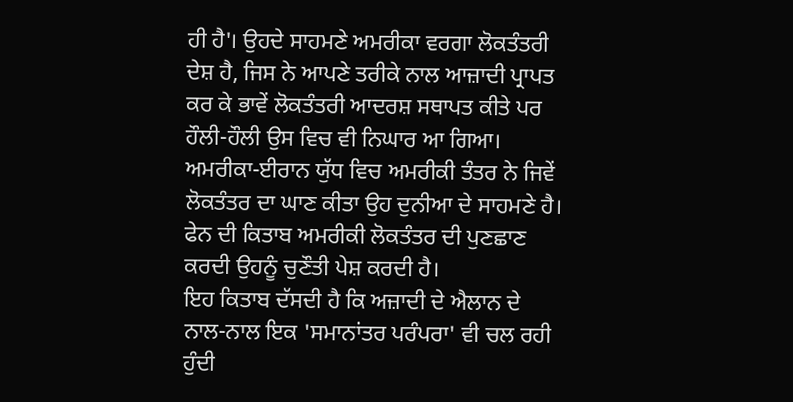ਹੀ ਹੈ'। ਉਹਦੇ ਸਾਹਮਣੇ ਅਮਰੀਕਾ ਵਰਗਾ ਲੋਕਤੰਤਰੀ ਦੇਸ਼ ਹੈ, ਜਿਸ ਨੇ ਆਪਣੇ ਤਰੀਕੇ ਨਾਲ ਆਜ਼ਾਦੀ ਪ੍ਰਾਪਤ ਕਰ ਕੇ ਭਾਵੇਂ ਲੋਕਤੰਤਰੀ ਆਦਰਸ਼ ਸਥਾਪਤ ਕੀਤੇ ਪਰ ਹੌਲੀ-ਹੌਲੀ ਉਸ ਵਿਚ ਵੀ ਨਿਘਾਰ ਆ ਗਿਆ। ਅਮਰੀਕਾ-ਈਰਾਨ ਯੁੱਧ ਵਿਚ ਅਮਰੀਕੀ ਤੰਤਰ ਨੇ ਜਿਵੇਂ ਲੋਕਤੰਤਰ ਦਾ ਘਾਣ ਕੀਤਾ ਉਹ ਦੁਨੀਆ ਦੇ ਸਾਹਮਣੇ ਹੈ। ਫੇਨ ਦੀ ਕਿਤਾਬ ਅਮਰੀਕੀ ਲੋਕਤੰਤਰ ਦੀ ਪੁਣਛਾਣ ਕਰਦੀ ਉਹਨੂੰ ਚੁਣੌਤੀ ਪੇਸ਼ ਕਰਦੀ ਹੈ।
ਇਹ ਕਿਤਾਬ ਦੱਸਦੀ ਹੈ ਕਿ ਅਜ਼ਾਦੀ ਦੇ ਐਲਾਨ ਦੇ ਨਾਲ-ਨਾਲ ਇਕ 'ਸਮਾਨਾਂਤਰ ਪਰੰਪਰਾ' ਵੀ ਚਲ ਰਹੀ ਹੁੰਦੀ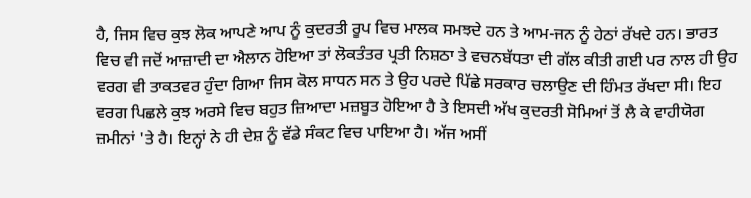ਹੈ, ਜਿਸ ਵਿਚ ਕੁਝ ਲੋਕ ਆਪਣੇ ਆਪ ਨੂੰ ਕੁਦਰਤੀ ਰੂਪ ਵਿਚ ਮਾਲਕ ਸਮਝਦੇ ਹਨ ਤੇ ਆਮ-ਜਨ ਨੂੰ ਹੇਠਾਂ ਰੱਖਦੇ ਹਨ। ਭਾਰਤ ਵਿਚ ਵੀ ਜਦੋਂ ਆਜ਼ਾਦੀ ਦਾ ਐਲਾਨ ਹੋਇਆ ਤਾਂ ਲੋਕਤੰਤਰ ਪ੍ਰਤੀ ਨਿਸ਼ਠਾ ਤੇ ਵਚਨਬੱਧਤਾ ਦੀ ਗੱਲ ਕੀਤੀ ਗਈ ਪਰ ਨਾਲ ਹੀ ਉਹ ਵਰਗ ਵੀ ਤਾਕਤਵਰ ਹੁੰਦਾ ਗਿਆ ਜਿਸ ਕੋਲ ਸਾਧਨ ਸਨ ਤੇ ਉਹ ਪਰਦੇ ਪਿੱਛੇ ਸਰਕਾਰ ਚਲਾਉਣ ਦੀ ਹਿੰਮਤ ਰੱਖਦਾ ਸੀ। ਇਹ ਵਰਗ ਪਿਛਲੇ ਕੁਝ ਅਰਸੇ ਵਿਚ ਬਹੁਤ ਜ਼ਿਆਦਾ ਮਜ਼ਬੂਤ ਹੋਇਆ ਹੈ ਤੇ ਇਸਦੀ ਅੱਖ ਕੁਦਰਤੀ ਸੋਮਿਆਂ ਤੋਂ ਲੈ ਕੇ ਵਾਹੀਯੋਗ ਜ਼ਮੀਨਾਂ 'ਤੇ ਹੈ। ਇਨ੍ਹਾਂ ਨੇ ਹੀ ਦੇਸ਼ ਨੂੰ ਵੱਡੇ ਸੰਕਟ ਵਿਚ ਪਾਇਆ ਹੈ। ਅੱਜ ਅਸੀਂ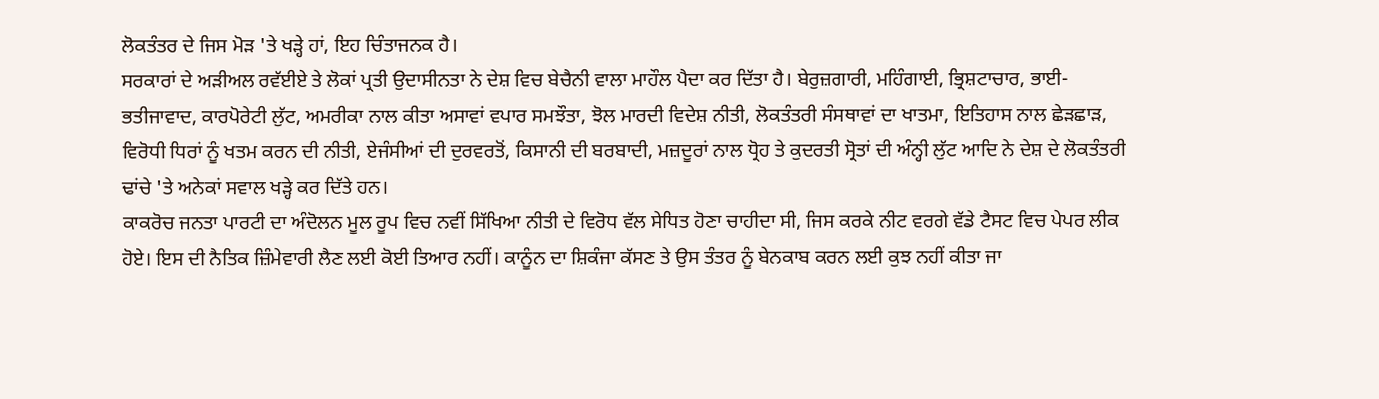ਲੋਕਤੰਤਰ ਦੇ ਜਿਸ ਮੋੜ 'ਤੇ ਖੜ੍ਹੇ ਹਾਂ, ਇਹ ਚਿੰਤਾਜਨਕ ਹੈ।
ਸਰਕਾਰਾਂ ਦੇ ਅੜੀਅਲ ਰਵੱਈਏ ਤੇ ਲੋਕਾਂ ਪ੍ਰਤੀ ਉਦਾਸੀਨਤਾ ਨੇ ਦੇਸ਼ ਵਿਚ ਬੇਚੈਨੀ ਵਾਲਾ ਮਾਹੌਲ ਪੈਦਾ ਕਰ ਦਿੱਤਾ ਹੈ। ਬੇਰੁਜ਼ਗਾਰੀ, ਮਹਿੰਗਾਈ, ਭ੍ਰਿਸ਼ਟਾਚਾਰ, ਭਾਈ-ਭਤੀਜਾਵਾਦ, ਕਾਰਪੋਰੇਟੀ ਲੁੱਟ, ਅਮਰੀਕਾ ਨਾਲ ਕੀਤਾ ਅਸਾਵਾਂ ਵਪਾਰ ਸਮਝੌਤਾ, ਝੋਲ ਮਾਰਦੀ ਵਿਦੇਸ਼ ਨੀਤੀ, ਲੋਕਤੰਤਰੀ ਸੰਸਥਾਵਾਂ ਦਾ ਖਾਤਮਾ, ਇਤਿਹਾਸ ਨਾਲ ਛੇੜਛਾੜ, ਵਿਰੋਧੀ ਧਿਰਾਂ ਨੂੰ ਖਤਮ ਕਰਨ ਦੀ ਨੀਤੀ, ਏਜੰਸੀਆਂ ਦੀ ਦੁਰਵਰਤੋਂ, ਕਿਸਾਨੀ ਦੀ ਬਰਬਾਦੀ, ਮਜ਼ਦੂਰਾਂ ਨਾਲ ਧ੍ਰੋਹ ਤੇ ਕੁਦਰਤੀ ਸ੍ਰੋਤਾਂ ਦੀ ਅੰਨ੍ਹੀ ਲੁੱਟ ਆਦਿ ਨੇ ਦੇਸ਼ ਦੇ ਲੋਕਤੰਤਰੀ ਢਾਂਚੇ 'ਤੇ ਅਨੇਕਾਂ ਸਵਾਲ ਖੜ੍ਹੇ ਕਰ ਦਿੱਤੇ ਹਨ।
ਕਾਕਰੋਚ ਜਨਤਾ ਪਾਰਟੀ ਦਾ ਅੰਦੋਲਨ ਮੂਲ ਰੂਪ ਵਿਚ ਨਵੀਂ ਸਿੱਖਿਆ ਨੀਤੀ ਦੇ ਵਿਰੋਧ ਵੱਲ ਸੇਧਿਤ ਹੋਣਾ ਚਾਹੀਦਾ ਸੀ, ਜਿਸ ਕਰਕੇ ਨੀਟ ਵਰਗੇ ਵੱਡੇ ਟੈਸਟ ਵਿਚ ਪੇਪਰ ਲੀਕ ਹੋਏ। ਇਸ ਦੀ ਨੈਤਿਕ ਜ਼ਿੰਮੇਵਾਰੀ ਲੈਣ ਲਈ ਕੋਈ ਤਿਆਰ ਨਹੀਂ। ਕਾਨੂੰਨ ਦਾ ਸ਼ਿਕੰਜਾ ਕੱਸਣ ਤੇ ਉਸ ਤੰਤਰ ਨੂੰ ਬੇਨਕਾਬ ਕਰਨ ਲਈ ਕੁਝ ਨਹੀਂ ਕੀਤਾ ਜਾ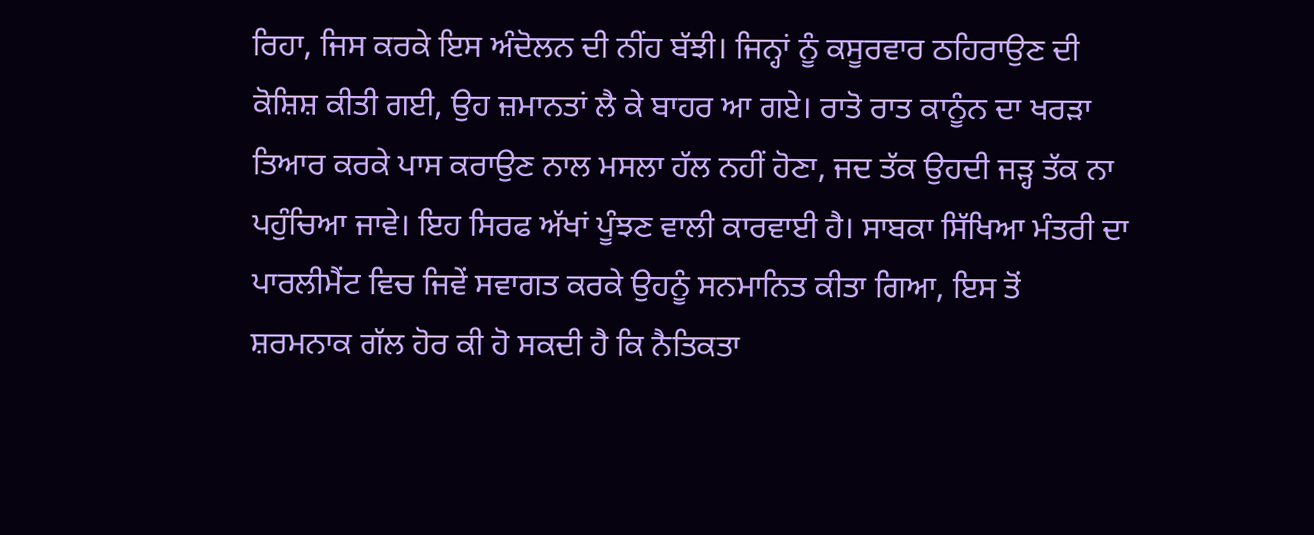ਰਿਹਾ, ਜਿਸ ਕਰਕੇ ਇਸ ਅੰਦੋਲਨ ਦੀ ਨੀਂਹ ਬੱਝੀ। ਜਿਨ੍ਹਾਂ ਨੂੰ ਕਸੂਰਵਾਰ ਠਹਿਰਾਉਣ ਦੀ ਕੋਸ਼ਿਸ਼ ਕੀਤੀ ਗਈ, ਉਹ ਜ਼ਮਾਨਤਾਂ ਲੈ ਕੇ ਬਾਹਰ ਆ ਗਏ। ਰਾਤੋ ਰਾਤ ਕਾਨੂੰਨ ਦਾ ਖਰੜਾ ਤਿਆਰ ਕਰਕੇ ਪਾਸ ਕਰਾਉਣ ਨਾਲ ਮਸਲਾ ਹੱਲ ਨਹੀਂ ਹੋਣਾ, ਜਦ ਤੱਕ ਉਹਦੀ ਜੜ੍ਹ ਤੱਕ ਨਾ ਪਹੁੰਚਿਆ ਜਾਵੇ। ਇਹ ਸਿਰਫ ਅੱਖਾਂ ਪੂੰਝਣ ਵਾਲੀ ਕਾਰਵਾਈ ਹੈ। ਸਾਬਕਾ ਸਿੱਖਿਆ ਮੰਤਰੀ ਦਾ ਪਾਰਲੀਮੈਂਟ ਵਿਚ ਜਿਵੇਂ ਸਵਾਗਤ ਕਰਕੇ ਉਹਨੂੰ ਸਨਮਾਨਿਤ ਕੀਤਾ ਗਿਆ, ਇਸ ਤੋਂ ਸ਼ਰਮਨਾਕ ਗੱਲ ਹੋਰ ਕੀ ਹੋ ਸਕਦੀ ਹੈ ਕਿ ਨੈਤਿਕਤਾ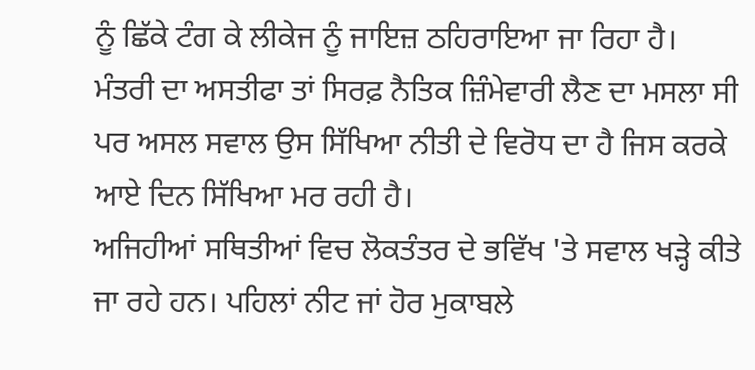ਨੂੰ ਛਿੱਕੇ ਟੰਗ ਕੇ ਲੀਕੇਜ ਨੂੰ ਜਾਇਜ਼ ਠਹਿਰਾਇਆ ਜਾ ਰਿਹਾ ਹੈ।  ਮੰਤਰੀ ਦਾ ਅਸਤੀਫਾ ਤਾਂ ਸਿਰਫ਼ ਨੈਤਿਕ ਜ਼ਿੰਮੇਵਾਰੀ ਲੈਣ ਦਾ ਮਸਲਾ ਸੀ ਪਰ ਅਸਲ ਸਵਾਲ ਉਸ ਸਿੱਖਿਆ ਨੀਤੀ ਦੇ ਵਿਰੋਧ ਦਾ ਹੈ ਜਿਸ ਕਰਕੇ ਆਏ ਦਿਨ ਸਿੱਖਿਆ ਮਰ ਰਹੀ ਹੈ।
ਅਜਿਹੀਆਂ ਸਥਿਤੀਆਂ ਵਿਚ ਲੋਕਤੰਤਰ ਦੇ ਭਵਿੱਖ 'ਤੇ ਸਵਾਲ ਖੜ੍ਹੇ ਕੀਤੇ ਜਾ ਰਹੇ ਹਨ। ਪਹਿਲਾਂ ਨੀਟ ਜਾਂ ਹੋਰ ਮੁਕਾਬਲੇ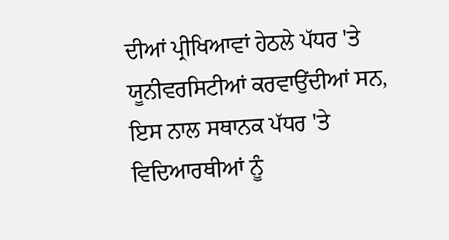ਦੀਆਂ ਪ੍ਰੀਖਿਆਵਾਂ ਹੇਠਲੇ ਪੱਧਰ 'ਤੇ ਯੂਨੀਵਰਸਿਟੀਆਂ ਕਰਵਾਉਂਦੀਆਂ ਸਨ, ਇਸ ਨਾਲ ਸਥਾਨਕ ਪੱਧਰ 'ਤੇ ਵਿਦਿਆਰਥੀਆਂ ਨੂੰ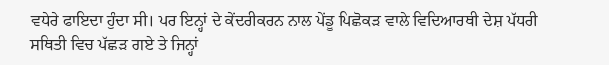ਵਧੇਰੇ ਫਾਇਦਾ ਹੁੰਦਾ ਸੀ। ਪਰ ਇਨ੍ਹਾਂ ਦੇ ਕੇਂਦਰੀਕਰਨ ਨਾਲ ਪੇਂਡੂ ਪਿਛੋਕੜ ਵਾਲੇ ਵਿਦਿਆਰਥੀ ਦੇਸ਼ ਪੱਧਰੀ ਸਥਿਤੀ ਵਿਚ ਪੱਛੜ ਗਏ ਤੇ ਜਿਨ੍ਹਾਂ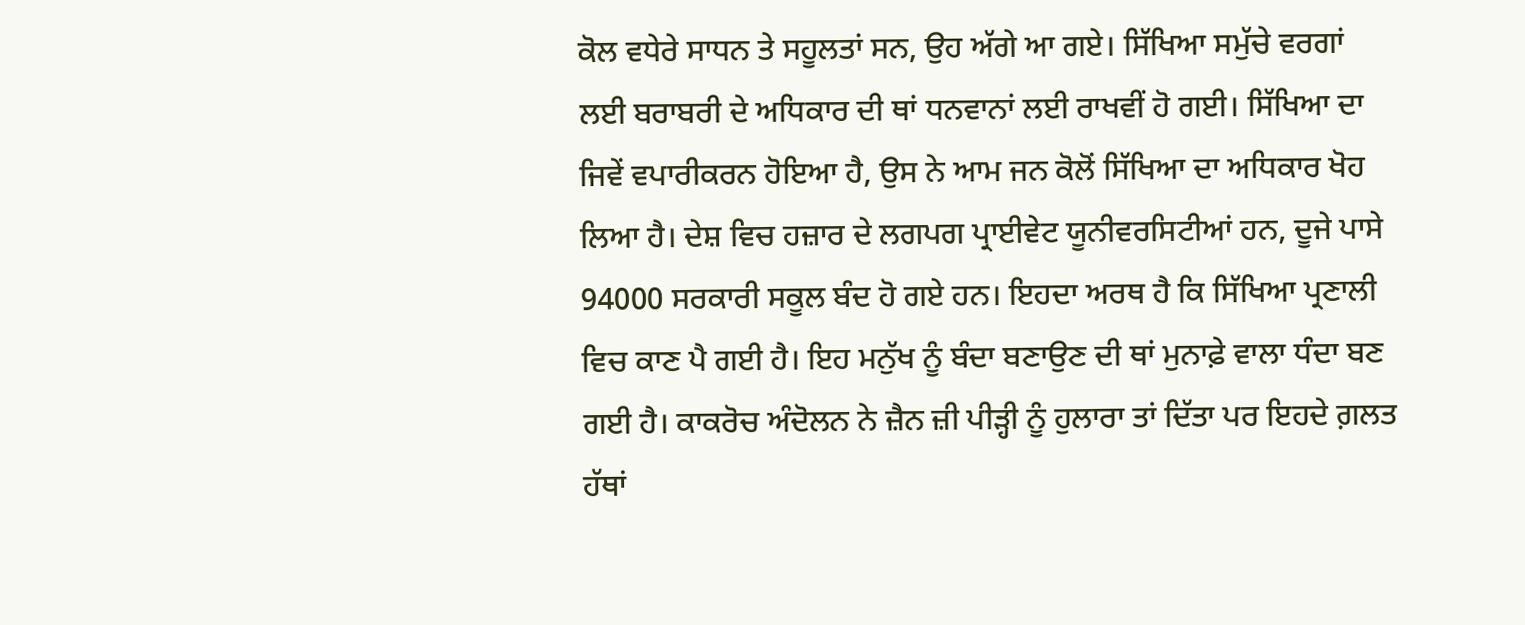ਕੋਲ ਵਧੇਰੇ ਸਾਧਨ ਤੇ ਸਹੂਲਤਾਂ ਸਨ, ਉਹ ਅੱਗੇ ਆ ਗਏ। ਸਿੱਖਿਆ ਸਮੁੱਚੇ ਵਰਗਾਂ ਲਈ ਬਰਾਬਰੀ ਦੇ ਅਧਿਕਾਰ ਦੀ ਥਾਂ ਧਨਵਾਨਾਂ ਲਈ ਰਾਖਵੀਂ ਹੋ ਗਈ। ਸਿੱਖਿਆ ਦਾ ਜਿਵੇਂ ਵਪਾਰੀਕਰਨ ਹੋਇਆ ਹੈ, ਉਸ ਨੇ ਆਮ ਜਨ ਕੋਲੋਂ ਸਿੱਖਿਆ ਦਾ ਅਧਿਕਾਰ ਖੋਹ ਲਿਆ ਹੈ। ਦੇਸ਼ ਵਿਚ ਹਜ਼ਾਰ ਦੇ ਲਗਪਗ ਪ੍ਰਾਈਵੇਟ ਯੂਨੀਵਰਸਿਟੀਆਂ ਹਨ, ਦੂਜੇ ਪਾਸੇ 94000 ਸਰਕਾਰੀ ਸਕੂਲ ਬੰਦ ਹੋ ਗਏ ਹਨ। ਇਹਦਾ ਅਰਥ ਹੈ ਕਿ ਸਿੱਖਿਆ ਪ੍ਰਣਾਲੀ ਵਿਚ ਕਾਣ ਪੈ ਗਈ ਹੈ। ਇਹ ਮਨੁੱਖ ਨੂੰ ਬੰਦਾ ਬਣਾਉਣ ਦੀ ਥਾਂ ਮੁਨਾਫ਼ੇ ਵਾਲਾ ਧੰਦਾ ਬਣ ਗਈ ਹੈ। ਕਾਕਰੋਚ ਅੰਦੋਲਨ ਨੇ ਜ਼ੈਨ ਜ਼ੀ ਪੀੜ੍ਹੀ ਨੂੰ ਹੁਲਾਰਾ ਤਾਂ ਦਿੱਤਾ ਪਰ ਇਹਦੇ ਗ਼ਲਤ ਹੱਥਾਂ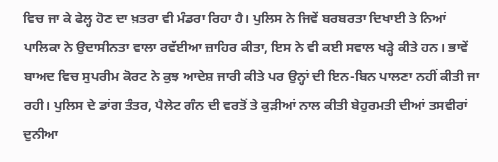ਵਿਚ ਜਾ ਕੇ ਫੇਲ੍ਹ ਹੋਣ ਦਾ ਖ਼ਤਰਾ ਵੀ ਮੰਡਰਾ ਰਿਹਾ ਹੈ। ਪੁਲਿਸ ਨੇ ਜਿਵੇਂ ਬਰਬਰਤਾ ਦਿਖਾਈ ਤੇ ਨਿਆਂ ਪਾਲਿਕਾ ਨੇ ਉਦਾਸੀਨਤਾ ਵਾਲਾ ਰਵੱਈਆ ਜ਼ਾਹਿਰ ਕੀਤਾ, ਇਸ ਨੇ ਵੀ ਕਈ ਸਵਾਲ ਖੜ੍ਹੇ ਕੀਤੇ ਹਨ। ਭਾਵੇਂ ਬਾਅਦ ਵਿਚ ਸੁਪਰੀਮ ਕੋਰਟ ਨੇ ਕੁਝ ਆਦੇਸ਼ ਜਾਰੀ ਕੀਤੇ ਪਰ ਉਨ੍ਹਾਂ ਦੀ ਇਨ-ਬਿਨ ਪਾਲਣਾ ਨਹੀਂ ਕੀਤੀ ਜਾ ਰਹੀ। ਪੁਲਿਸ ਦੇ ਡਾਂਗ ਤੰਤਰ, ਪੈਲੇਟ ਗੰਨ ਦੀ ਵਰਤੋਂ ਤੇ ਕੁੜੀਆਂ ਨਾਲ ਕੀਤੀ ਬੇਹੁਰਮਤੀ ਦੀਆਂ ਤਸਵੀਰਾਂ ਦੁਨੀਆ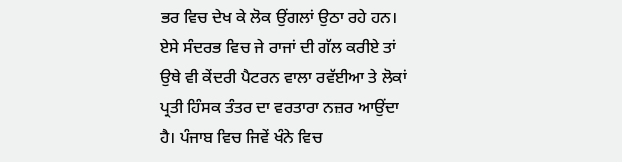ਭਰ ਵਿਚ ਦੇਖ ਕੇ ਲੋਕ ਉਂਗਲਾਂ ਉਠਾ ਰਹੇ ਹਨ।
ਏਸੇ ਸੰਦਰਭ ਵਿਚ ਜੇ ਰਾਜਾਂ ਦੀ ਗੱਲ ਕਰੀਏ ਤਾਂ ਉਥੇ ਵੀ ਕੇਂਦਰੀ ਪੈਟਰਨ ਵਾਲਾ ਰਵੱਈਆ ਤੇ ਲੋਕਾਂ ਪ੍ਰਤੀ ਹਿੰਸਕ ਤੰਤਰ ਦਾ ਵਰਤਾਰਾ ਨਜ਼ਰ ਆਉਂਦਾ ਹੈ। ਪੰਜਾਬ ਵਿਚ ਜਿਵੇਂ ਖੰਨੇ ਵਿਚ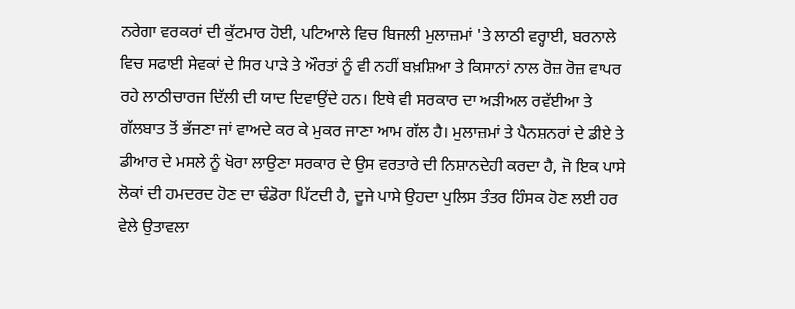ਨਰੇਗਾ ਵਰਕਰਾਂ ਦੀ ਕੁੱਟਮਾਰ ਹੋਈ, ਪਟਿਆਲੇ ਵਿਚ ਬਿਜਲੀ ਮੁਲਾਜ਼ਮਾਂ 'ਤੇ ਲਾਠੀ ਵਰ੍ਹਾਈ, ਬਰਨਾਲੇ ਵਿਚ ਸਫਾਈ ਸੇਵਕਾਂ ਦੇ ਸਿਰ ਪਾੜੇ ਤੇ ਔਰਤਾਂ ਨੂੰ ਵੀ ਨਹੀਂ ਬਖ਼ਸ਼ਿਆ ਤੇ ਕਿਸਾਨਾਂ ਨਾਲ ਰੋਜ਼ ਰੋਜ਼ ਵਾਪਰ ਰਹੇ ਲਾਠੀਚਾਰਜ ਦਿੱਲੀ ਦੀ ਯਾਦ ਦਿਵਾਉਂਦੇ ਹਨ। ਇਥੇ ਵੀ ਸਰਕਾਰ ਦਾ ਅੜੀਅਲ ਰਵੱਈਆ ਤੇ ਗੱਲਬਾਤ ਤੋਂ ਭੱਜਣਾ ਜਾਂ ਵਾਅਦੇ ਕਰ ਕੇ ਮੁਕਰ ਜਾਣਾ ਆਮ ਗੱਲ ਹੈ। ਮੁਲਾਜ਼ਮਾਂ ਤੇ ਪੈਨਸ਼ਨਰਾਂ ਦੇ ਡੀਏ ਤੇ ਡੀਆਰ ਦੇ ਮਸਲੇ ਨੂੰ ਖੋਰਾ ਲਾਉਣਾ ਸਰਕਾਰ ਦੇ ਉਸ ਵਰਤਾਰੇ ਦੀ ਨਿਸ਼ਾਨਦੇਹੀ ਕਰਦਾ ਹੈ, ਜੋ ਇਕ ਪਾਸੇ ਲੋਕਾਂ ਦੀ ਹਮਦਰਦ ਹੋਣ ਦਾ ਢੰਡੋਰਾ ਪਿੱਟਦੀ ਹੈ, ਦੂਜੇ ਪਾਸੇ ਉਹਦਾ ਪੁਲਿਸ ਤੰਤਰ ਹਿੰਸਕ ਹੋਣ ਲਈ ਹਰ ਵੇਲੇ ਉਤਾਵਲਾ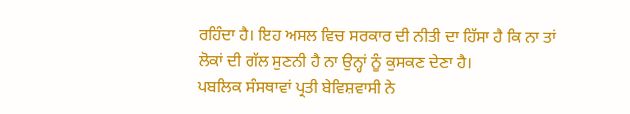ਰਹਿੰਦਾ ਹੈ। ਇਹ ਅਸਲ ਵਿਚ ਸਰਕਾਰ ਦੀ ਨੀਤੀ ਦਾ ਹਿੱਸਾ ਹੈ ਕਿ ਨਾ ਤਾਂ ਲੋਕਾਂ ਦੀ ਗੱਲ ਸੁਣਨੀ ਹੈ ਨਾ ਉਨ੍ਹਾਂ ਨੂੰ ਕੁਸਕਣ ਦੇਣਾ ਹੈ।
ਪਬਲਿਕ ਸੰਸਥਾਵਾਂ ਪ੍ਰਤੀ ਬੇਵਿਸ਼ਵਾਸੀ ਨੇ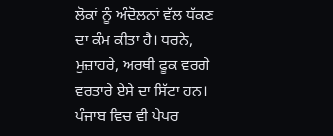ਲੋਕਾਂ ਨੂੰ ਅੰਦੋਲਨਾਂ ਵੱਲ ਧੱਕਣ ਦਾ ਕੰਮ ਕੀਤਾ ਹੈ। ਧਰਨੇ, ਮੁਜ਼ਾਹਰੇ, ਅਰਥੀ ਫੂਕ ਵਰਗੇ ਵਰਤਾਰੇ ਏਸੇ ਦਾ ਸਿੱਟਾ ਹਨ। ਪੰਜਾਬ ਵਿਚ ਵੀ ਪੇਪਰ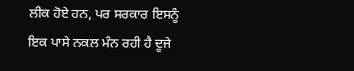ਲੀਕ ਹੋਏ ਹਨ, ਪਰ ਸਰਕਾਰ ਇਸਨੂੰ ਇਕ ਪਾਸੇ ਨਕਲ ਮੰਨ ਰਹੀ ਹੈ ਦੂਜੇ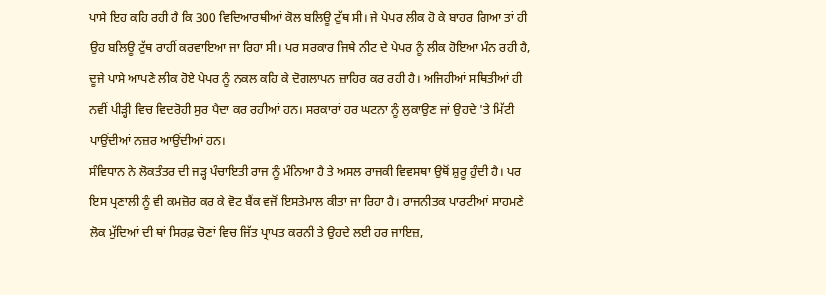ਪਾਸੇ ਇਹ ਕਹਿ ਰਹੀ ਹੈ ਕਿ 300 ਵਿਦਿਆਰਥੀਆਂ ਕੋਲ ਬਲਿਊ ਟੁੱਥ ਸੀ। ਜੇ ਪੇਪਰ ਲੀਕ ਹੋ ਕੇ ਬਾਹਰ ਗਿਆ ਤਾਂ ਹੀ ਉਹ ਬਲਿਊ ਟੁੱਥ ਰਾਹੀਂ ਕਰਵਾਇਆ ਜਾ ਰਿਹਾ ਸੀ। ਪਰ ਸਰਕਾਰ ਜਿਥੇ ਨੀਟ ਦੇ ਪੇਪਰ ਨੂੰ ਲੀਕ ਹੋਇਆ ਮੰਨ ਰਹੀ ਹੈ, ਦੂਜੇ ਪਾਸੇ ਆਪਣੇ ਲੀਕ ਹੋਏ ਪੇਪਰ ਨੂੰ ਨਕਲ ਕਹਿ ਕੇ ਦੋਗਲਾਪਨ ਜ਼ਾਹਿਰ ਕਰ ਰਹੀ ਹੈ। ਅਜਿਹੀਆਂ ਸਥਿਤੀਆਂ ਹੀ ਨਵੀਂ ਪੀੜ੍ਹੀ ਵਿਚ ਵਿਦਰੋਹੀ ਸੁਰ ਪੈਦਾ ਕਰ ਰਹੀਆਂ ਹਨ। ਸਰਕਾਰਾਂ ਹਰ ਘਟਨਾ ਨੂੰ ਲੁਕਾਉਣ ਜਾਂ ਉਹਦੇ 'ਤੇ ਮਿੱਟੀ ਪਾਉਂਦੀਆਂ ਨਜ਼ਰ ਆਉਂਦੀਆਂ ਹਨ।
ਸੰਵਿਧਾਨ ਨੇ ਲੋਕਤੰਤਰ ਦੀ ਜੜ੍ਹ ਪੰਚਾਇਤੀ ਰਾਜ ਨੂੰ ਮੰਨਿਆ ਹੈ ਤੇ ਅਸਲ ਰਾਜਕੀ ਵਿਵਸਥਾ ਉਥੋਂ ਸ਼ੁਰੂ ਹੁੰਦੀ ਹੈ। ਪਰ ਇਸ ਪ੍ਰਣਾਲੀ ਨੂੰ ਵੀ ਕਮਜ਼ੋਰ ਕਰ ਕੇ ਵੋਟ ਬੈਂਕ ਵਜੋਂ ਇਸਤੇਮਾਲ ਕੀਤਾ ਜਾ ਰਿਹਾ ਹੈ। ਰਾਜਨੀਤਕ ਪਾਰਟੀਆਂ ਸਾਹਮਣੇ ਲੋਕ ਮੁੱਦਿਆਂ ਦੀ ਥਾਂ ਸਿਰਫ਼ ਚੋਣਾਂ ਵਿਚ ਜਿੱਤ ਪ੍ਰਾਪਤ ਕਰਨੀ ਤੇ ਉਹਦੇ ਲਈ ਹਰ ਜਾਇਜ਼,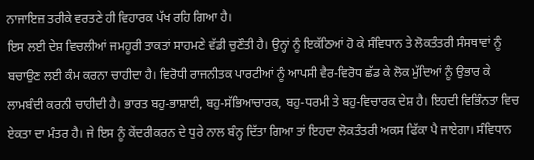ਨਾਜਾਇਜ਼ ਤਰੀਕੇ ਵਰਤਣੇ ਹੀ ਵਿਹਾਰਕ ਪੱਖ ਰਹਿ ਗਿਆ ਹੈ।
ਇਸ ਲਈ ਦੇਸ਼ ਵਿਚਲੀਆਂ ਜਮਹੂਰੀ ਤਾਕਤਾਂ ਸਾਹਮਣੇ ਵੱਡੀ ਚੁਣੌਤੀ ਹੈ। ਉਨ੍ਹਾਂ ਨੂੰ ਇਕੱਠਿਆਂ ਹੋ ਕੇ ਸੰਵਿਧਾਨ ਤੇ ਲੋਕਤੰਤਰੀ ਸੰਸਥਾਵਾਂ ਨੂੰ ਬਚਾਉਣ ਲਈ ਕੰਮ ਕਰਨਾ ਚਾਹੀਦਾ ਹੈ। ਵਿਰੋਧੀ ਰਾਜਨੀਤਕ ਪਾਰਟੀਆਂ ਨੂੰ ਆਪਸੀ ਵੈਰ-ਵਿਰੋਧ ਛੱਡ ਕੇ ਲੋਕ ਮੁੱਦਿਆਂ ਨੂੰ ਉਭਾਰ ਕੇ ਲਾਮਬੰਦੀ ਕਰਨੀ ਚਾਹੀਦੀ ਹੈ। ਭਾਰਤ ਬਹੁ-ਭਾਸ਼ਾਈ, ਬਹੁ-ਸੱਭਿਆਚਾਰਕ, ਬਹੁ-ਧਰਮੀ ਤੇ ਬਹੁ-ਵਿਚਾਰਕ ਦੇਸ਼ ਹੈ। ਇਹਦੀ ਵਿਭਿੰਨਤਾ ਵਿਚ ਏਕਤਾ ਦਾ ਮੰਤਰ ਹੈ। ਜੇ ਇਸ ਨੂੰ ਕੇਂਦਰੀਕਰਨ ਦੇ ਧੁਰੇ ਨਾਲ ਬੰਨ੍ਹ ਦਿੱਤਾ ਗਿਆ ਤਾਂ ਇਹਦਾ ਲੋਕਤੰਤਰੀ ਅਕਸ ਫਿੱਕਾ ਪੈ ਜਾਏਗਾ। ਸੰਵਿਧਾਨ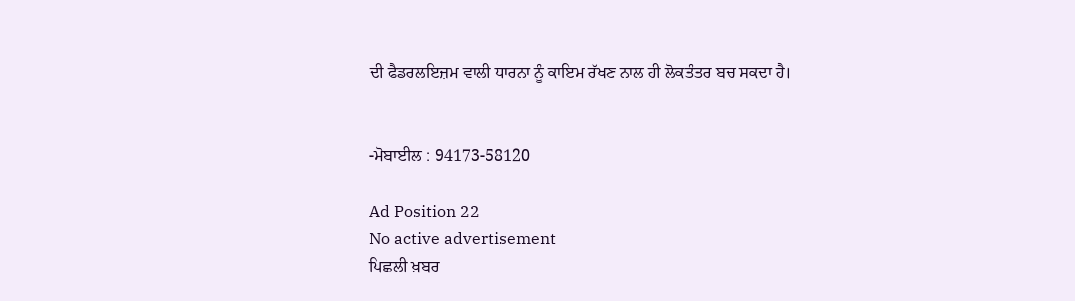ਦੀ ਫੈਡਰਲਇਜ਼ਮ ਵਾਲੀ ਧਾਰਨਾ ਨੂੰ ਕਾਇਮ ਰੱਖਣ ਨਾਲ ਹੀ ਲੋਕਤੰਤਰ ਬਚ ਸਕਦਾ ਹੈ।


-ਮੋਬਾਈਲ : 94173-58120

Ad Position 22
No active advertisement
ਪਿਛਲੀ ਖ਼ਬਰ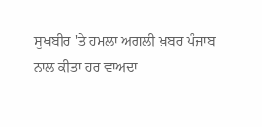ਸੁਖਬੀਰ 'ਤੇ ਹਮਲਾ ਅਗਲੀ ਖ਼ਬਰ ਪੰਜਾਬ ਨਾਲ ਕੀਤਾ ਹਰ ਵਾਅਦਾ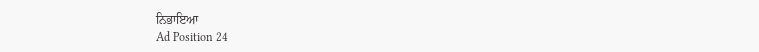ਨਿਭਾਇਆ
Ad Position 24